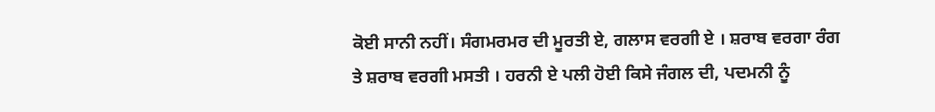ਕੋਈ ਸਾਨੀ ਨਹੀਂ। ਸੰਗਮਰਮਰ ਦੀ ਮੂਰਤੀ ਏ, ਗਲਾਸ ਵਰਗੀ ਏ । ਸ਼ਰਾਬ ਵਰਗਾ ਰੰਗ ਤੇ ਸ਼ਰਾਬ ਵਰਗੀ ਮਸਤੀ । ਹਰਨੀ ਏ ਪਲੀ ਹੋਈ ਕਿਸੇ ਜੰਗਲ ਦੀ, ਪਦਮਨੀ ਨੂੰ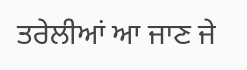ਤਰੇਲੀਆਂ ਆ ਜਾਣ ਜੇ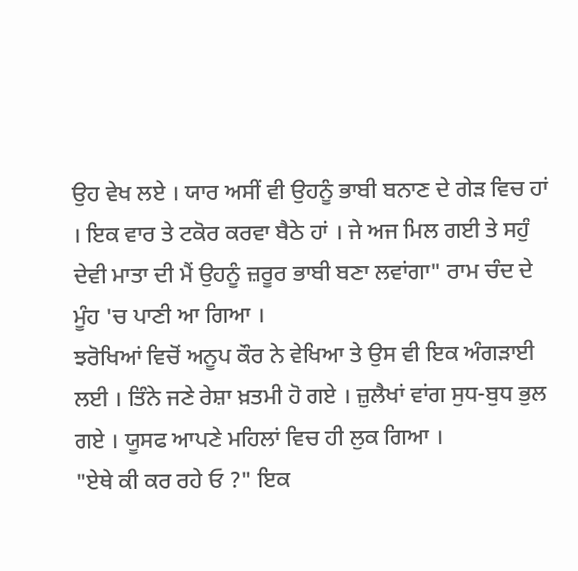ਉਹ ਵੇਖ ਲਏ । ਯਾਰ ਅਸੀਂ ਵੀ ਉਹਨੂੰ ਭਾਬੀ ਬਨਾਣ ਦੇ ਗੇੜ ਵਿਚ ਹਾਂ । ਇਕ ਵਾਰ ਤੇ ਟਕੋਰ ਕਰਵਾ ਬੈਠੇ ਹਾਂ । ਜੇ ਅਜ ਮਿਲ ਗਈ ਤੇ ਸਹੁੰ ਦੇਵੀ ਮਾਤਾ ਦੀ ਮੈਂ ਉਹਨੂੰ ਜ਼ਰੂਰ ਭਾਬੀ ਬਣਾ ਲਵਾਂਗਾ" ਰਾਮ ਚੰਦ ਦੇ ਮੂੰਹ 'ਚ ਪਾਣੀ ਆ ਗਿਆ ।
ਝਰੋਖਿਆਂ ਵਿਚੋਂ ਅਨੂਪ ਕੌਰ ਨੇ ਵੇਖਿਆ ਤੇ ਉਸ ਵੀ ਇਕ ਅੰਗੜਾਈ ਲਈ । ਤਿੰਨੇ ਜਣੇ ਰੇਸ਼ਾ ਖ਼ਤਮੀ ਹੋ ਗਏ । ਜ਼ੁਲੈਖਾਂ ਵਾਂਗ ਸੁਧ-ਬੁਧ ਭੁਲ ਗਏ । ਯੂਸਫ ਆਪਣੇ ਮਹਿਲਾਂ ਵਿਚ ਹੀ ਲੁਕ ਗਿਆ ।
"ਏਥੇ ਕੀ ਕਰ ਰਹੇ ਓ ?" ਇਕ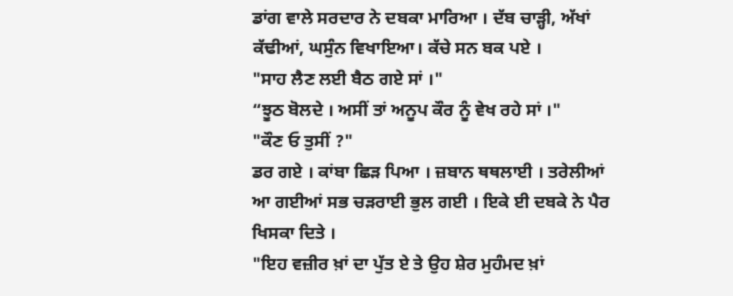ਡਾਂਗ ਵਾਲੇ ਸਰਦਾਰ ਨੇ ਦਬਕਾ ਮਾਰਿਆ । ਦੱਬ ਚਾੜ੍ਹੀ, ਅੱਖਾਂ ਕੱਢੀਆਂ, ਘਸੁੰਨ ਵਿਖਾਇਆ। ਕੱਚੇ ਸਨ ਬਕ ਪਏ ।
"ਸਾਹ ਲੈਣ ਲਈ ਬੈਠ ਗਏ ਸਾਂ ।"
“ਝੂਠ ਬੋਲਦੇ । ਅਸੀਂ ਤਾਂ ਅਨੂਪ ਕੌਰ ਨੂੰ ਵੇਖ ਰਹੇ ਸਾਂ ।"
"ਕੌਣ ਓ ਤੁਸੀਂ ?"
ਡਰ ਗਏ । ਕਾਂਬਾ ਛਿੜ ਪਿਆ । ਜ਼ਬਾਨ ਥਥਲਾਈ । ਤਰੇਲੀਆਂ ਆ ਗਈਆਂ ਸਭ ਚੜਰਾਈ ਭੁਲ ਗਈ । ਇਕੇ ਈ ਦਬਕੇ ਨੇ ਪੈਰ ਖਿਸਕਾ ਦਿਤੇ ।
"ਇਹ ਵਜ਼ੀਰ ਖ਼ਾਂ ਦਾ ਪੁੱਤ ਏ ਤੇ ਉਹ ਸ਼ੇਰ ਮੁਹੰਮਦ ਖ਼ਾਂ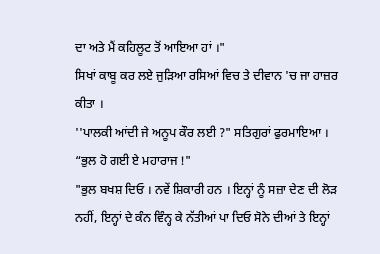ਦਾ ਅਤੇ ਮੈਂ ਕਹਿਲੂਟ ਤੋਂ ਆਇਆ ਹਾਂ ।"
ਸਿਖਾਂ ਕਾਬੂ ਕਰ ਲਏ ਜੁੜਿਆ ਰਸਿਆਂ ਵਿਚ ਤੇ ਦੀਵਾਨ 'ਚ ਜਾ ਹਾਜ਼ਰ ਕੀਤਾ ।
''ਪਾਲਕੀ ਆਂਦੀ ਜੇ ਅਨੂਪ ਕੌਰ ਲਈ ?" ਸਤਿਗੁਰਾਂ ਫੁਰਮਾਇਆ । “ਭੁਲ ਹੋ ਗਈ ਏ ਮਹਾਰਾਜ !"
"ਭੁਲ ਬਖਸ਼ ਦਿਓ । ਨਵੇਂ ਸ਼ਿਕਾਰੀ ਹਨ । ਇਨ੍ਹਾਂ ਨੂੰ ਸਜ਼ਾ ਦੇਣ ਦੀ ਲੋੜ ਨਹੀਂ, ਇਨ੍ਹਾਂ ਦੇ ਕੰਨ ਵਿੰਨ੍ਹ ਕੇ ਨੱਤੀਆਂ ਪਾ ਦਿਓ ਸੋਨੇ ਦੀਆਂ ਤੇ ਇਨ੍ਹਾਂ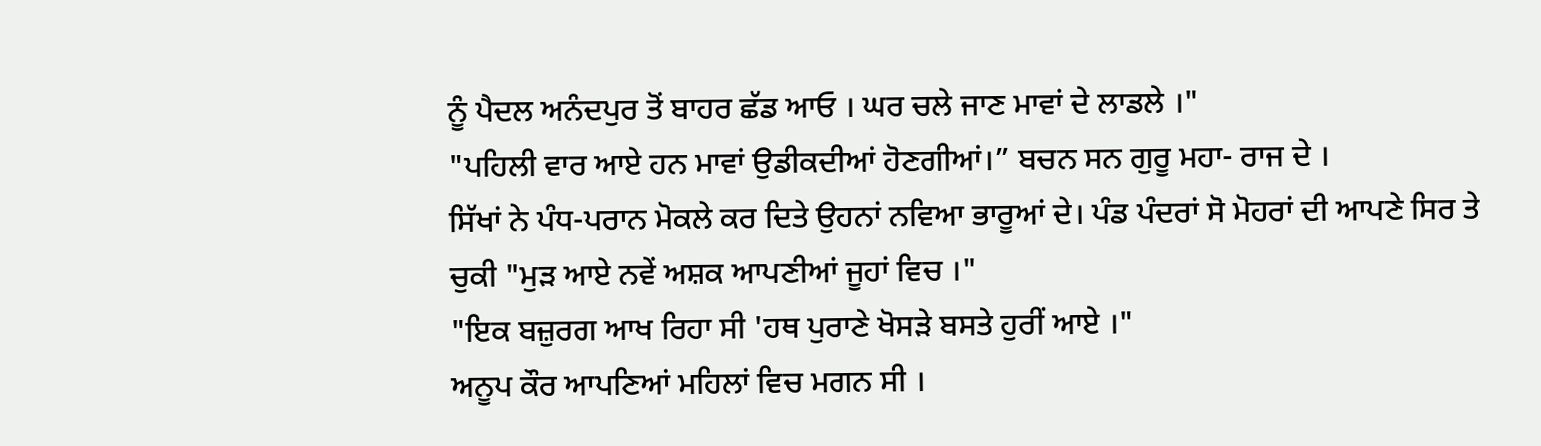ਨੂੰ ਪੈਦਲ ਅਨੰਦਪੁਰ ਤੋਂ ਬਾਹਰ ਛੱਡ ਆਓ । ਘਰ ਚਲੇ ਜਾਣ ਮਾਵਾਂ ਦੇ ਲਾਡਲੇ ।"
"ਪਹਿਲੀ ਵਾਰ ਆਏ ਹਨ ਮਾਵਾਂ ਉਡੀਕਦੀਆਂ ਹੋਣਗੀਆਂ।” ਬਚਨ ਸਨ ਗੁਰੂ ਮਹਾ- ਰਾਜ ਦੇ ।
ਸਿੱਖਾਂ ਨੇ ਪੰਧ-ਪਰਾਨ ਮੋਕਲੇ ਕਰ ਦਿਤੇ ਉਹਨਾਂ ਨਵਿਆ ਭਾਰੂਆਂ ਦੇ। ਪੰਡ ਪੰਦਰਾਂ ਸੋ ਮੋਹਰਾਂ ਦੀ ਆਪਣੇ ਸਿਰ ਤੇ ਚੁਕੀ "ਮੁੜ ਆਏ ਨਵੇਂ ਅਸ਼ਕ ਆਪਣੀਆਂ ਜੂਹਾਂ ਵਿਚ ।"
"ਇਕ ਬਜ਼ੁਰਗ ਆਖ ਰਿਹਾ ਸੀ 'ਹਥ ਪੁਰਾਣੇ ਖੋਸੜੇ ਬਸਤੇ ਹੁਰੀਂ ਆਏ ।"
ਅਨੂਪ ਕੌਰ ਆਪਣਿਆਂ ਮਹਿਲਾਂ ਵਿਚ ਮਗਨ ਸੀ ।